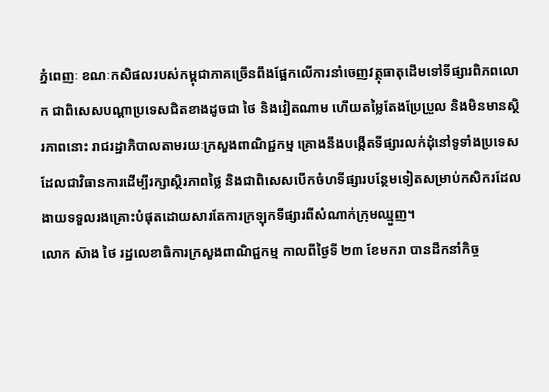ភ្នំពេញៈ ខណៈកសិផលរបស់កម្ពុជាភាគច្រើនពឹងផ្អែកលើការនាំចេញវត្ថុធាតុដើមទៅទីផ្សារពិភពលោក ជាពិសេសបណ្ដាប្រទេសជិតខាងដូចជា ថៃ និងវៀតណាម ហើយតម្លៃតែងប្រែប្រួល និងមិនមានស្ថិរភាពនោះ រាជរដ្ឋាភិបាលតាមរយៈក្រសួងពាណិជ្ជកម្ម គ្រោងនឹងបង្កើតទីផ្សារលក់ដុំនៅទូទាំងប្រទេស ដែលជាវិធានការដើម្បីរក្សាស្ថិរភាពថ្លៃ និងជាពិសេសបើកចំហទីផ្សារបន្ថែមទៀតសម្រាប់កសិករដែលងាយទទួលរងគ្រោះបំផុតដោយសារតែការក្រឡុកទីផ្សារពីសំណាក់ក្រុមឈ្មួញ។
លោក ស៊ាង ថៃ រដ្ឋលេខាធិការក្រសួងពាណិជ្ជកម្ម កាលពីថ្ងៃទី ២៣ ខែមករា បានដឹកនាំកិច្ច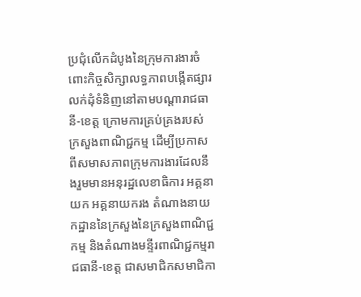ប្រជុំលើកដំបូងនៃក្រុមការងារចំពោះកិច្ចសិក្សាលទ្ធភាពបង្កើតផ្សារលក់ដុំទំនិញនៅតាមបណ្តារាជធានី-ខេត្ត ក្រោមការគ្រប់គ្រងរបស់ក្រសួងពាណិជ្ជកម្ម ដើម្បីប្រកាសពីសមាសភាពក្រុមការងារដែលនឹងរួមមានអនុរដ្ឋលេខាធិការ អគ្គនាយក អគ្គនាយករង តំណាងនាយកដ្ឋាននៃក្រសួងនៃក្រសួងពាណិជ្ជកម្ម និងតំណាងមន្ទីរពាណិជ្ជកម្មរាជធានី-ខេត្ត ជាសមាជិកសមាជិកា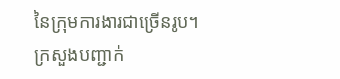នៃក្រុមការងារជាច្រើនរូប។
ក្រសួងបញ្ជាក់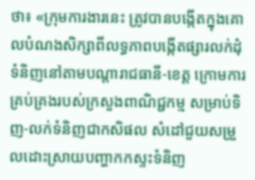ថា៖ «ក្រុមការងារនេះ ត្រូវបានបង្កើតក្នុងគោលបំណងសិក្សាពីលទ្ធភាពបង្កើតផ្សារលក់ដុំទំនិញនៅតាមបណ្តារាជធានី-ខេត្ត ក្រោមការគ្រប់គ្រងរបស់ក្រសួងពាណិជ្ជកម្ម សម្រាប់ទិញ-លក់ទំនិញជាកសិផល សំដៅជួយសម្រួលដោះស្រាយបញ្ហាកកស្ទះទំនិញ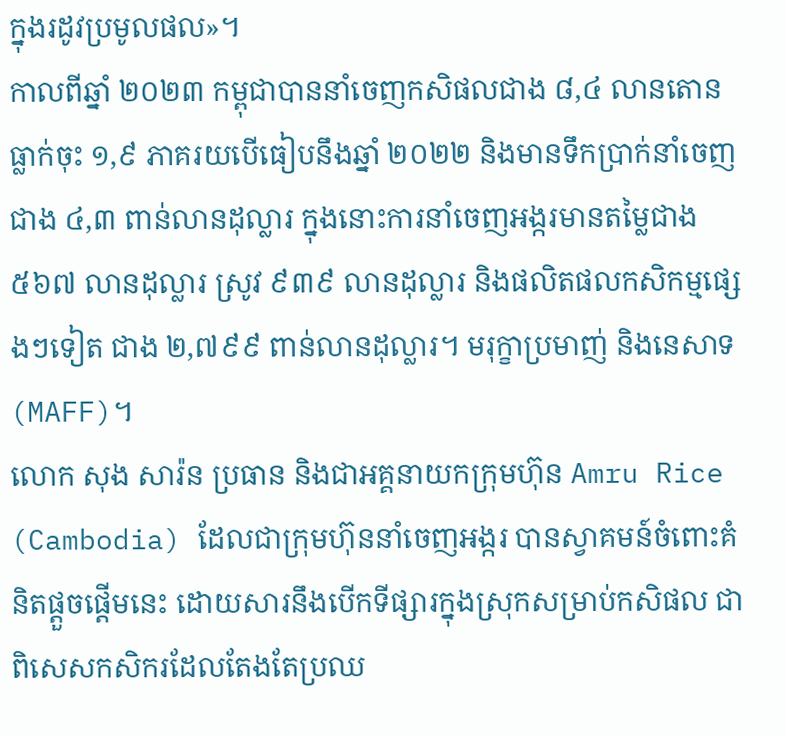ក្នុងរដូវប្រមូលផល»។
កាលពីឆ្នាំ ២០២៣ កម្ពុជាបាននាំចេញកសិផលជាង ៨,៤ លានតោន ធ្លាក់ចុះ ១,៩ ភាគរយបើធៀបនឹងឆ្នាំ ២០២២ និងមានទឹកប្រាក់នាំចេញជាង ៤,៣ ពាន់លានដុល្លារ ក្នុងនោះការនាំចេញអង្ករមានតម្លៃជាង ៥៦៧ លានដុល្លារ ស្រូវ ៩៣៩ លានដុល្លារ និងផលិតផលកសិកម្មផ្សេងៗទៀត ជាង ២,៧៩៩ ពាន់លានដុល្លារ។ មរុក្ខាប្រមាញ់ និងនេសាទ (MAFF)។
លោក សុង សារ៉ន ប្រធាន និងជាអគ្គនាយកក្រុមហ៊ុន Amru Rice (Cambodia) ដែលជាក្រុមហ៊ុននាំចេញអង្ករ បានស្វាគមន៍ចំពោះគំនិតផ្តួចផ្តើមនេះ ដោយសារនឹងបើកទីផ្សារក្នុងស្រុកសម្រាប់កសិផល ជាពិសេសកសិករដែលតែងតែប្រឈ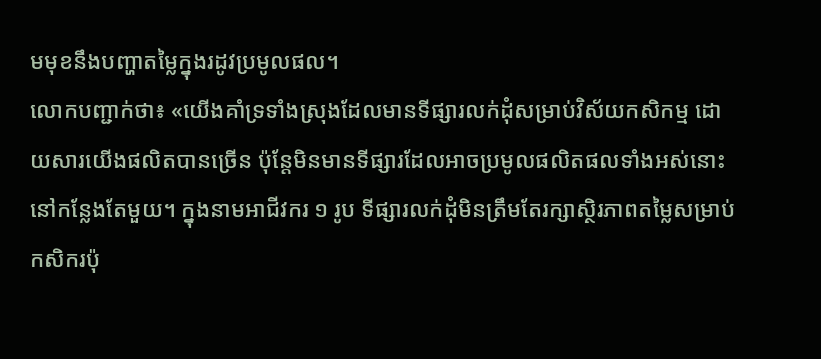មមុខនឹងបញ្ហាតម្លៃក្នុងរដូវប្រមូលផល។
លោកបញ្ជាក់ថា៖ «យើងគាំទ្រទាំងស្រុងដែលមានទីផ្សារលក់ដុំសម្រាប់វិស័យកសិកម្ម ដោយសារយើងផលិតបានច្រើន ប៉ុន្តែមិនមានទីផ្សារដែលអាចប្រមូលផលិតផលទាំងអស់នោះនៅកន្លែងតែមួយ។ ក្នុងនាមអាជីវករ ១ រូប ទីផ្សារលក់ដុំមិនត្រឹមតែរក្សាស្ថិរភាពតម្លៃសម្រាប់កសិករប៉ុ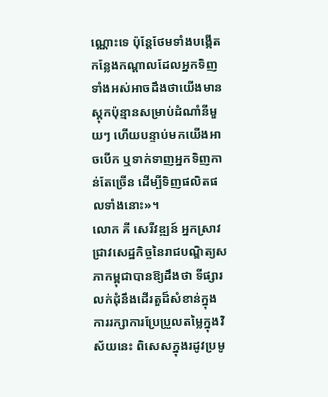ណ្ណោះទេ ប៉ុន្តែថែមទាំងបង្កើតកន្លែងកណ្តាលដែលអ្នកទិញទាំងអស់អាចដឹងថាយើងមានស្តុកប៉ុន្មានសម្រាប់ដំណាំនីមួយៗ ហើយបន្ទាប់មកយើងអាចបើក ឬទាក់ទាញអ្នកទិញកាន់តែច្រើន ដើម្បីទិញផលិតផលទាំងនោះ»។
លោក គី សេរីវឌ្ឍន៍ អ្នកស្រាវជ្រាវសេដ្ឋកិច្ចនៃរាជបណ្ឌិត្យសភាកម្ពុជាបានឱ្យដឹងថា ទីផ្សារលក់ដុំនឹងដើរតួដ៏សំខាន់ក្នុងការរក្សាការប្រែប្រួលតម្លៃក្នុងវិស័យនេះ ពិសេសក្នុងរដូវប្រមូ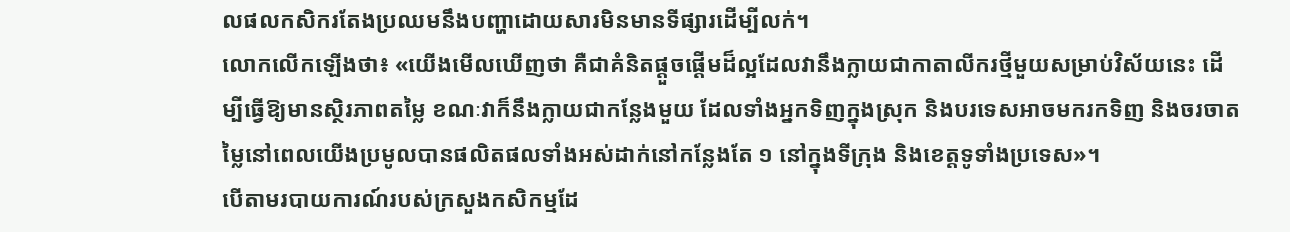លផលកសិករតែងប្រឈមនឹងបញ្ហាដោយសារមិនមានទីផ្សារដើម្បីលក់។
លោកលើកឡើងថា៖ «យើងមើលឃើញថា គឺជាគំនិតផ្តួចផ្តើមដ៏ល្អដែលវានឹងក្លាយជាកាតាលីករថ្មីមួយសម្រាប់វិស័យនេះ ដើម្បីធ្វើឱ្យមានស្ថិរភាពតម្លៃ ខណៈវាក៏នឹងក្លាយជាកន្លែងមួយ ដែលទាំងអ្នកទិញក្នុងស្រុក និងបរទេសអាចមករកទិញ និងចរចាតម្លៃនៅពេលយើងប្រមូលបានផលិតផលទាំងអស់ដាក់នៅកន្លែងតែ ១ នៅក្នុងទីក្រុង និងខេត្តទូទាំងប្រទេស»។
បើតាមរបាយការណ៍របស់ក្រសួងកសិកម្មដែ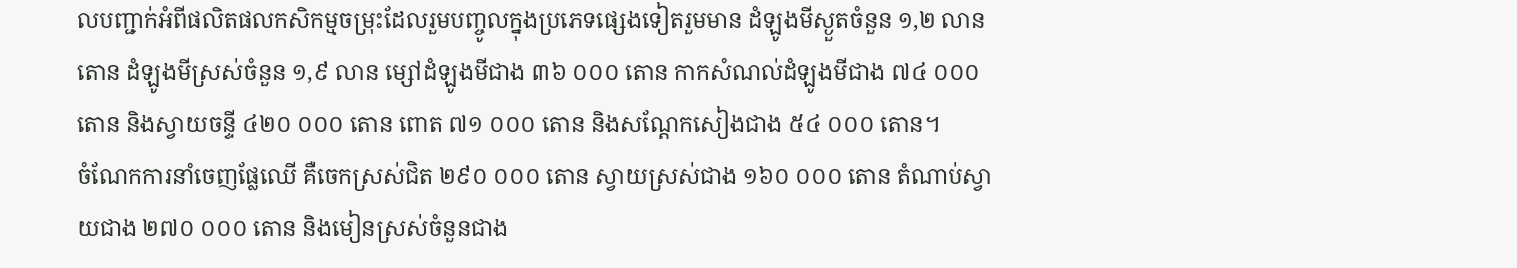លបញ្ជាក់អំពីផលិតផលកសិកម្មចម្រុះដែលរួមបញ្ចូលក្នុងប្រភេទផ្សេងទៀតរួមមាន ដំឡូងមីស្ងួតចំនួន ១,២ លានតោន ដំឡូងមីស្រស់ចំនួន ១,៩ លាន ម្សៅដំឡូងមីជាង ៣៦ ០០០ តោន កាកសំណល់ដំឡូងមីជាង ៧៤ ០០០ តោន និងស្វាយចន្ទី ៤២០ ០០០ តោន ពោត ៧១ ០០០ តោន និងសណ្ដែកសៀងជាង ៥៤ ០០០ តោន។
ចំណែកការនាំចេញផ្លែឈើ គឺចេកស្រស់ជិត ២៩០ ០០០ តោន ស្វាយស្រស់ជាង ១៦០ ០០០ តោន តំណាប់ស្វាយជាង ២៧០ ០០០ តោន និងមៀនស្រស់ចំនួនជាង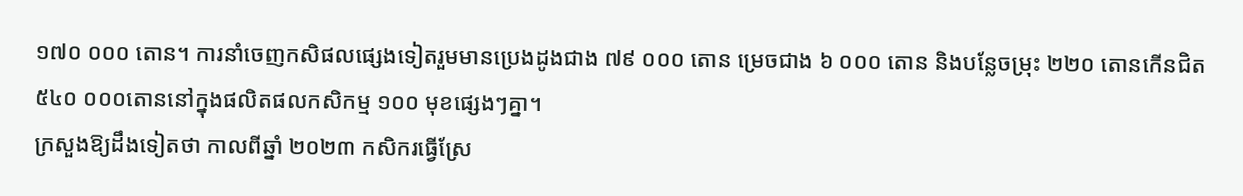១៧០ ០០០ តោន។ ការនាំចេញកសិផលផ្សេងទៀតរួមមានប្រេងដូងជាង ៧៩ ០០០ តោន ម្រេចជាង ៦ ០០០ តោន និងបន្លែចម្រុះ ២២០ តោនកើនជិត ៥៤០ ០០០តោននៅក្នុងផលិតផលកសិកម្ម ១០០ មុខផ្សេងៗគ្នា។
ក្រសួងឱ្យដឹងទៀតថា កាលពីឆ្នាំ ២០២៣ កសិករធ្វើស្រែ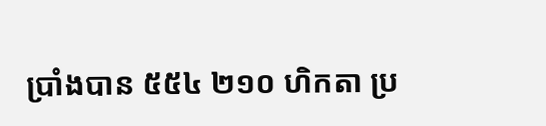ប្រាំងបាន ៥៥៤ ២១០ ហិកតា ប្រ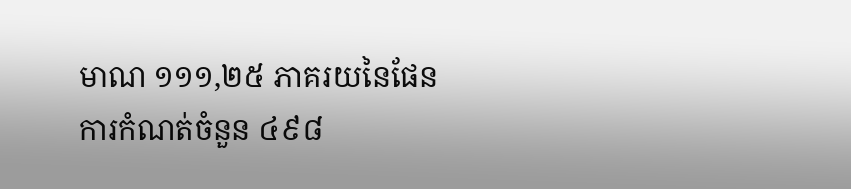មាណ ១១១,២៥ ភាគរយនៃផែនការកំណត់ចំនួន ៤៩៨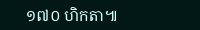១៧០ ហិកតា៕